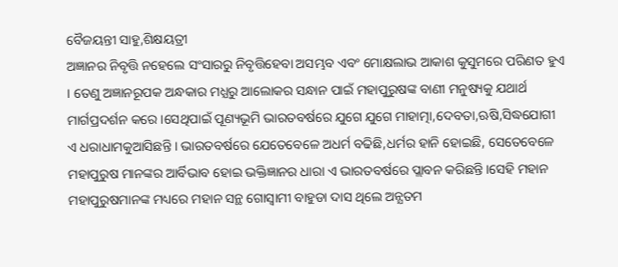ବୈଜୟନ୍ତୀ ସାହୁ,ଶିକ୍ଷୟତ୍ରୀ
ଅଜ୍ଞାନର ନିବୃତ୍ତି ନହେଲେ ସଂସାରରୁ ନିବୃତ୍ତିହେବା ଅସମ୍ଭବ ଏବଂ ମୋକ୍ଷଲାଭ ଆକାଶ କୁସୁମରେ ପରିଣତ ହୁଏ । ତେଣୁ ଅଜ୍ଞାନରୂପକ ଅନ୍ଧକାର ମଧ୍ଯରୁ ଆଲୋକର ସନ୍ଧାନ ପାଇଁ ମହାପୁରୁଷଙ୍କ ବାଣୀ ମନୁଷ୍ୟକୁ ଯଥାର୍ଥ ମାର୍ଗପ୍ରଦର୍ଶନ କରେ ।ସେଥିପାଇଁ ପୂଣ୍ୟଭୂମି ଭାରତବର୍ଷରେ ଯୁଗେ ଯୁଗେ ମାହାତ୍ମା,ଦେବତା,ଋଷି,ସିଦ୍ଧଯୋଗୀ ଏ ଧରାଧାମକୁଆସିଛନ୍ତି । ଭାରତବର୍ଷରେ ଯେତେବେଳେ ଅଧର୍ମ ବଢିଛି,ଧର୍ମର ହାନି ହୋଇଛି, ସେତେବେଳେ ମହାପୁରୁଷ ମାନଙ୍କର ଆର୍ବିଭାବ ହୋଇ ଭକ୍ତିଜ୍ଞାନର ଧାରା ଏ ଭାରତବର୍ଷରେ ପ୍ଲାବନ କରିଛନ୍ତି ।ସେହି ମହାନ ମହାପୁରୁଷମାନଙ୍କ ମଧ୍ୟରେ ମହାନ ସନ୍ଥ ଗୋସ୍ବାମୀ ବାହୁଡା ଦାସ ଥିଲେ ଅନ୍ଯତମ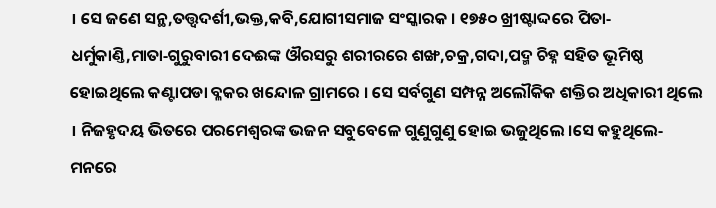। ସେ ଜଣେ ସନ୍ଥ,ତତ୍ତ୍ବଦର୍ଶୀ,ଭକ୍ତ,କବି,ଯୋଗୀସମାଜ ସଂସ୍କାରକ । ୧୭୫୦ ଖ୍ରୀଷ୍ଟାଦ୍ଦରେ ପିତା‐ଧର୍ମୁକାଣ୍ତି,ମାତା‐ଗୁରୁବାରୀ ଦେଈଙ୍କ ଔରସରୁ ଶରୀରରେ ଶଙ୍ଖ,ଚକ୍ର,ଗଦା,ପଦ୍ମ ଚିହ୍ନ ସହିତ ଭୂମିଷ୍ଠ ହୋଇଥିଲେ କଣ୍ଟାପଡା ବ୍ଳକର ଖନ୍ଦୋଳ ଗ୍ରାମରେ । ସେ ସର୍ବଗୁଣ ସମ୍ପନ୍ନ ଅଲୌକିକ ଶକ୍ତିର ଅଧିକାରୀ ଥିଲେ । ନିଜହୃଦୟ ଭିତରେ ପରମେଶ୍ବରଙ୍କ ଭଜନ ସବୁବେଳେ ଗୁଣୁଗୁଣୁ ହୋଇ ଭଜୁଥିଲେ ।ସେ କହୁଥିଲେ‐ମନରେ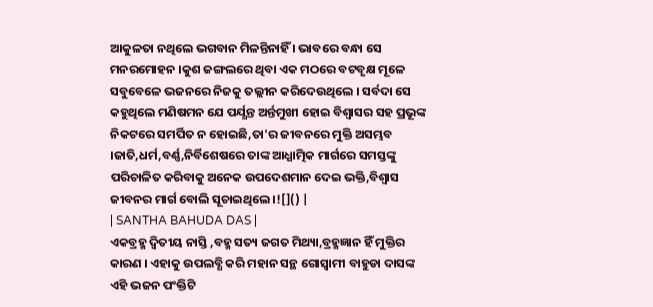ଆକୁଳତା ନଥିଲେ ଭଗବାନ ମିଳନ୍ତିନାହିଁ । ଭାବରେ ବନ୍ଧା ସେ ମନରମୋହନ ।କୁଶ ଜଙ୍ଗଲରେ ଥିବା ଏକ ମଠରେ ବଟବୃକ୍ଷ ମୂଳେ ସବୁବେଳେ ଭଜନରେ ନିଜକୁ ତଲ୍ଲୀନ କରିଦେଉଥିଲେ । ସର୍ବଦା ସେ କହୁଥିଲେ ମଣିଷମନ ଯେ ପର୍ଯ୍ଯନ୍ତ ଅର୍ନ୍ତମୁଖୀ ହୋଇ ବିଶ୍ବାସର ସହ ପ୍ରଭୂଙ୍କ ନିକଟରେ ସମର୍ପିତ ନ ହୋଇଛି,ତା'ର ଜୀବନରେ ମୁକ୍ତି ଅସମ୍ଭବ ।ଜାତି,ଧର୍ମ,ବର୍ଣ୍ଣ,ନିର୍ବିଶେଷରେ ତାଙ୍କ ଆଧ୍ଯାତ୍ମିକ ମାର୍ଗରେ ସମସ୍ତଙ୍କୁ ପରିଚାଳିତ କରିବାକୁ ଅନେକ ଉପଦେଶମାନ ଦେଇ ଭକ୍ତି,ବିଶ୍ବାସ ଜୀବନର ମାର୍ଗ ବୋଲି ସୂଚାଇଥିଲେ ।![]() |
| SANTHA BAHUDA DAS |
ଏକବ୍ରହ୍ମ ଦ୍ବିତୀୟ ନାସ୍ତି ,ବହ୍ମ ସତ୍ୟ ଜଗତ ମିଥ୍ୟା,ବ୍ରହ୍ମଜ୍ଞାନ ହିଁ ମୁକ୍ତିର କାରଣ । ଏହାକୁ ଉପଲବ୍ଧି କରି ମହାନ ସନ୍ଥ ଗୋସ୍ବାମୀ ବାହୁଡା ଦାସଙ୍କ ଏହି ଭଜନ ପଂକ୍ତିଟି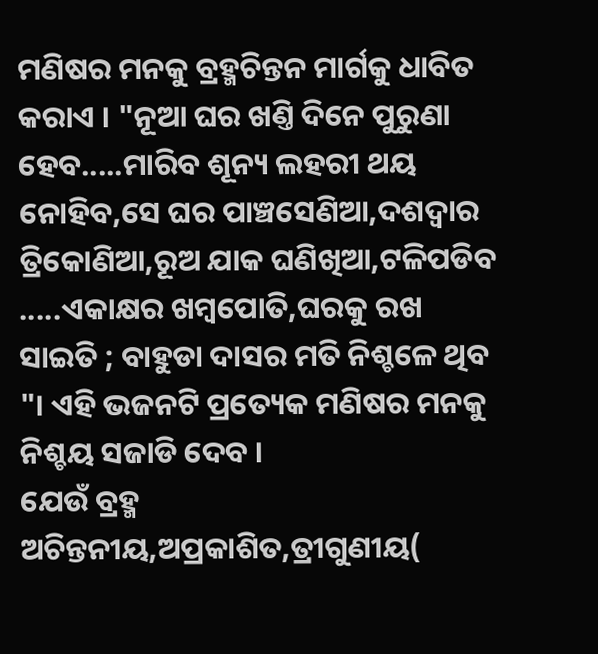ମଣିଷର ମନକୁ ବ୍ରହ୍ମଚିନ୍ତନ ମାର୍ଗକୁ ଧାବିତ କରାଏ । "ନୂଆ ଘର ଖଣ୍ତି ଦିନେ ପୁରୁଣା ହେବ.....ମାରିବ ଶୂନ୍ୟ ଲହରୀ ଥୟ ନୋହିବ,ସେ ଘର ପାଞ୍ଚସେଣିଆ,ଦଶଦ୍ବାର ତ୍ରିକୋଣିଆ,ରୂଅ ଯାକ ଘଣିଖିଆ,ଟଳିପଡିବ .....ଏକାକ୍ଷର ଖମ୍ବପୋତି,ଘରକୁ ରଖ ସାଇତି ; ବାହୁଡା ଦାସର ମତି ନିଶ୍ଚଳେ ଥିବ "। ଏହି ଭଜନଟି ପ୍ରତ୍ୟେକ ମଣିଷର ମନକୁ ନିଶ୍ଚୟ ସଜାଡି ଦେବ ।
ଯେଉଁ ବ୍ରହ୍ମ ଅଚିନ୍ତନୀୟ,ଅପ୍ରକାଶିତ,ତ୍ରୀଗୁଣୀୟ(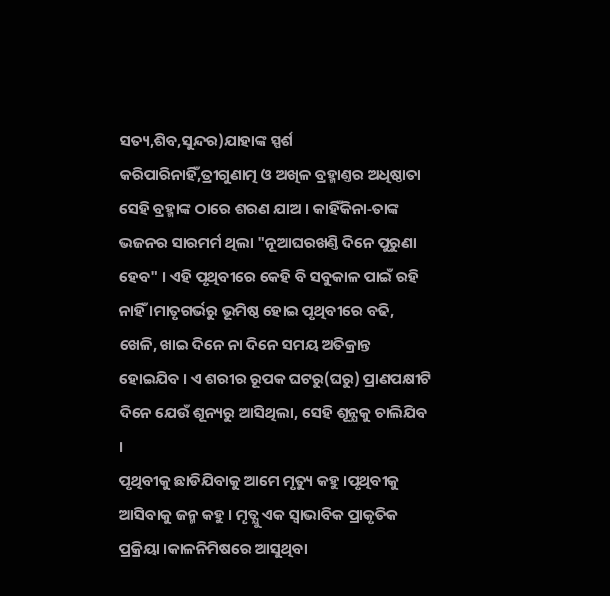ସତ୍ୟ,ଶିବ,ସୁନ୍ଦର)ଯାହାଙ୍କ ସ୍ପର୍ଶ କରିପାରିନାହିଁ,ତ୍ରୀଗୁଣାତ୍ମ ଓ ଅଖିଳ ବ୍ରହ୍ମାଣ୍ତର ଅଧିଷ୍ଠାତା ସେହି ବ୍ରହ୍ମାଙ୍କ ଠାରେ ଶରଣ ଯାଅ । କାହିଁକିନା‐ତାଙ୍କ ଭଜନର ସାରମର୍ମ ଥିଲା "ନୂଆଘରଖଣ୍ତି ଦିନେ ପୁରୁଣା ହେବ" । ଏହି ପୃଥିବୀରେ କେହି ବି ସବୁକାଳ ପାଇଁ ରହି ନାହିଁ ।ମାତୃଗର୍ଭରୁ ଭୂମିଷ୍ଠ ହୋଇ ପୃଥିବୀରେ ବଢି, ଖେଳି, ଖାଇ ଦିନେ ନା ଦିନେ ସମୟ ଅତିକ୍ରାନ୍ତ ହୋଇଯିବ । ଏ ଶରୀର ରୂପକ ଘଟରୁ(ଘରୁ) ପ୍ରାଣପକ୍ଷୀଟି ଦିନେ ଯେଉଁ ଶୂନ୍ୟରୁ ଆସିଥିଲା, ସେହି ଶୂନ୍ଯକୁ ଚାଲିଯିବ ।
ପୃଥିବୀକୁ ଛାଡିଯିବାକୁ ଆମେ ମୃତ୍ୟୁ କହୁ ।ପୃଥିବୀକୁ ଆସିବାକୁ ଜନ୍ମ କହୁ । ମୄତ୍ଯୁ ଏକ ସ୍ବାଭାବିକ ପ୍ରାକୃତିକ ପ୍ରକ୍ରିୟା ।କାଳନିମିଷରେ ଆସୁଥିବା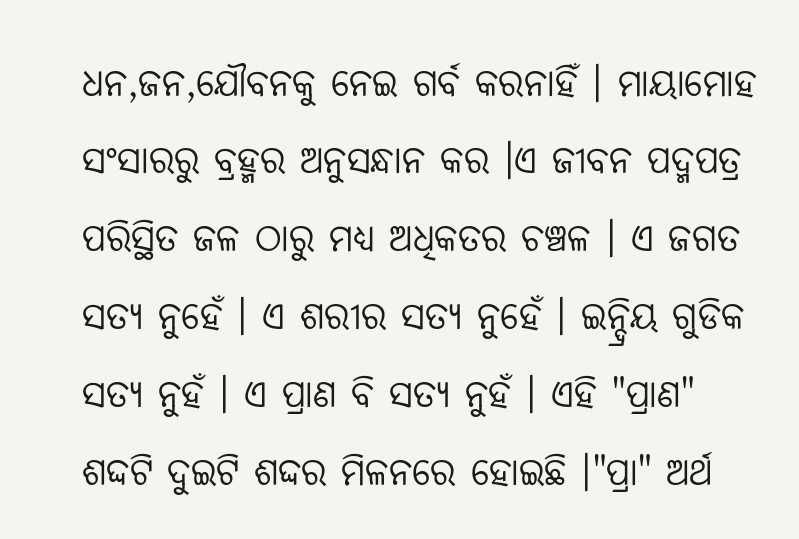ଧନ,ଜନ,ଯୌବନକୁ ନେଇ ଗର୍ବ କରନାହିଁ । ମାୟାମୋହ ସଂସାରରୁ ବ୍ରହ୍ମର ଅନୁସନ୍ଧାନ କର ।ଏ ଜୀବନ ପଦ୍ମପତ୍ର ପରିସ୍ଥିତ ଜଳ ଠାରୁ ମଧ୍ଯ ଅଧିକତର ଚଞ୍ଚଳ । ଏ ଜଗତ ସତ୍ଯ ନୁହେଁ । ଏ ଶରୀର ସତ୍ୟ ନୁହେଁ । ଇନ୍ଦ୍ରିୟ ଗୁଡିକ ସତ୍ଯ ନୁହଁ । ଏ ପ୍ରାଣ ବି ସତ୍ୟ ନୁହଁ । ଏହି "ପ୍ରାଣ" ଶଦ୍ଦଟି ଦୁଇଟି ଶଦ୍ଦର ମିଳନରେ ହୋଇଛି ।"ପ୍ରା" ଅର୍ଥ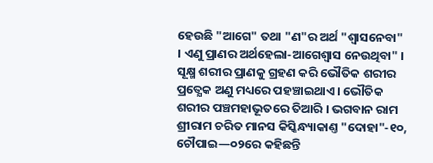ହେଉଛି "ଆଗେ" ତଥା "ଣ"ର ଅର୍ଥ "ଶ୍ବାସନେବା" । ଏଣୁ ପ୍ରାଣର ଅର୍ଥହେଲା‐ଆଗେଶ୍ବାସ ନେଉଥିବା" । ସୂକ୍ଷ୍ମ ଶରୀର ପ୍ରାଣକୁ ଗ୍ରହଣ କରି ଭୌତିକ ଶରୀର ପ୍ରତ୍ଯେକ ଅଣୁ ମଧ୍ୟରେ ପହଞ୍ଚାଇଥାଏ । ଭୌତିକ ଶରୀର ପଞ୍ଚମହାଭୂତରେ ତିଆରି । ଭଗବାନ ରାମ ଶ୍ରୀରାମ ଚରିତ ମାନସ କିସ୍କିନ୍ଧ୍ୟାକାଣ୍ତ "ଦୋହା"‐୧୦, ଚୌପାଇ—୦୨ରେ କହିଛନ୍ତି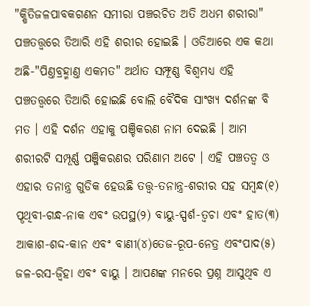"କ୍ଷିତିଜଳପାବକଗଣନ ସମୀରା ପଞ୍ଚରଚିତ ଅତି ଅଧମ ଶରୀରା" ପଞ୍ଚତତ୍ତ୍ବରେ ତିଆରି ଏହି ଶରୀର ହୋଇଛି । ଓଡିଆରେ ଏକ କଥା ଅଛି‐"ପିଣ୍ତବ୍ରହ୍ମାଣ୍ତ ଏକମତ" ଅର୍ଥାତ ସମ୍ଫୂଣ୍ଣ ବିଶ୍ବମଧ୍ଯ ଏହି ପଞ୍ଚତତ୍ତ୍ବରେ ତିଆରି ହୋଇଛି ବୋଲି ବୈଦିକ ସାଂଖ୍ଯ ଦର୍ଶନଙ୍କ ବି ମତ । ଏହି ଦର୍ଶନ ଏହାକୁ ପଞ୍ଚିକରଣ ନାମ ଦେଇଛି । ଆମ ଶରୀରଟି ସମ୍ପୂର୍ଣ୍ଣ ପଞ୍ଜିକରଣର ପରିଣାମ ଅଟେ । ଏହି ପଞ୍ଚତତ୍ବ ଓ ଏହାର ତନାନ୍ତ୍ର ଗୁଡିକ ହେଉଛି ତତ୍ତ୍ବ‐ତନାନ୍ତ୍ର‐ଶରୀର ସହ ସମ୍ବନ୍ଧ(୧) ପୄଥିବୀ‐ଗନ୍ଧ‐ନାକ ଏବଂ ଉପସ୍ଥ(୨) ବାୟୁ‐ସ୍ପର୍ଶ‐ତ୍ବଚା ଏବଂ ହାତ(୩) ଆକାଶ‐ଶଦ୍ଦ‐କାନ ଏବଂ ବାଣୀ(୪)ତେଜ‐ରୂପ‐ନେତ୍ର ଏବଂପାଦ(୫) ଜଳ‐ରସ‐ଜ୍ବିହା ଏବଂ ବାୟୁ । ଆପଣଙ୍କ ମନରେ ପ୍ରଶ୍ନ ଆସୁଥିବ ଏ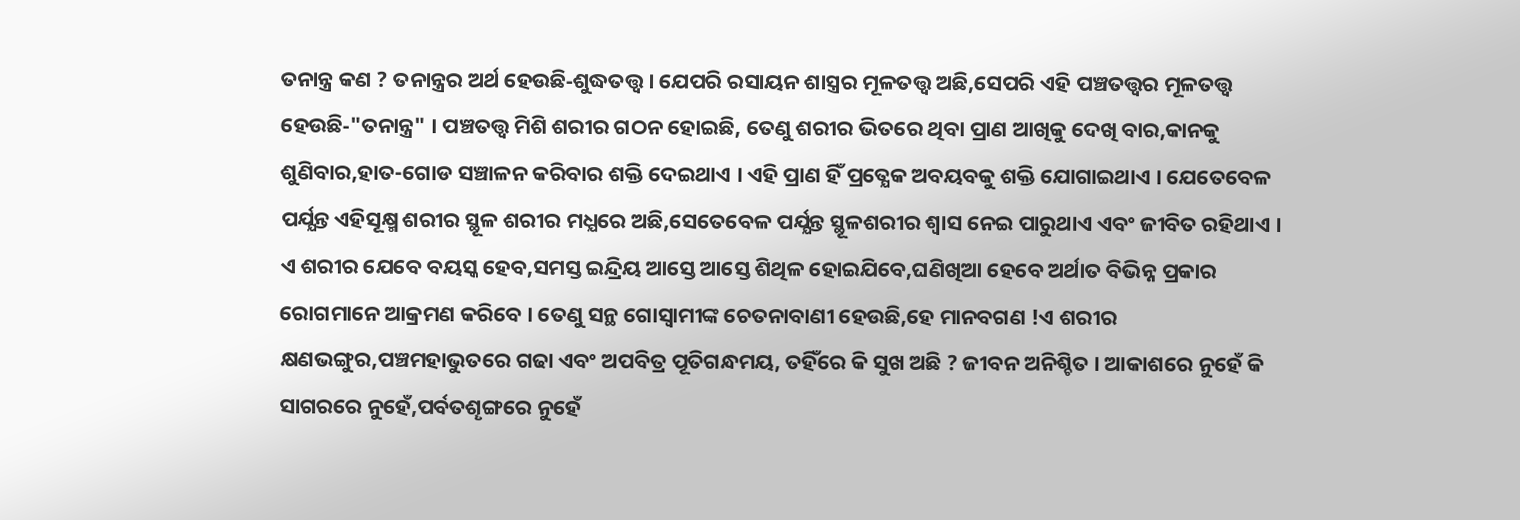ତନାନ୍ତ୍ର କଣ ? ତନାନ୍ତ୍ରର ଅର୍ଥ ହେଉଛି‐ଶୁଦ୍ଧତତ୍ତ୍ବ । ଯେପରି ରସାୟନ ଶାସ୍ତ୍ରର ମୂଳତତ୍ତ୍ବ ଅଛି,ସେପରି ଏହି ପଞ୍ଚତତ୍ତ୍ବର ମୂଳତତ୍ତ୍ବ ହେଉଛି‐"ତନାନ୍ତ୍ର" । ପଞ୍ଚତତ୍ତ୍ବ ମିଶି ଶରୀର ଗଠନ ହୋଇଛି, ତେଣୁ ଶରୀର ଭିତରେ ଥିବା ପ୍ରାଣ ଆଖିକୁ ଦେଖି ବାର,କାନକୁ ଶୁଣିବାର,ହାତ-ଗୋଡ ସଞ୍ଚାଳନ କରିବାର ଶକ୍ତି ଦେଇଥାଏ । ଏହି ପ୍ରାଣ ହିଁ ପ୍ରତ୍ଯେକ ଅବୟବକୁ ଶକ୍ତି ଯୋଗାଇଥାଏ । ଯେତେବେଳ ପର୍ଯ୍ଯନ୍ତ ଏହିସୂକ୍ଷ୍ମ ଶରୀର ସ୍ଥୂଳ ଶରୀର ମଧ୍ଯରେ ଅଛି,ସେତେବେଳ ପର୍ଯ୍ଯନ୍ତ ସ୍ଥୂଳଶରୀର ଶ୍ବାସ ନେଇ ପାରୁଥାଏ ଏବଂ ଜୀବିତ ରହିଥାଏ । ଏ ଶରୀର ଯେବେ ବୟସ୍କ ହେବ,ସମସ୍ତ ଇନ୍ଦ୍ରିୟ ଆସ୍ତେ ଆସ୍ତେ ଶିଥିଳ ହୋଇଯିବେ,ଘଣିଖିଆ ହେବେ ଅର୍ଥାତ ବିଭିନ୍ନ ପ୍ରକାର ରୋଗମାନେ ଆକ୍ରମଣ କରିବେ । ତେଣୁ ସନ୍ଥ ଗୋସ୍ବାମୀଙ୍କ ଚେତନାବାଣୀ ହେଉଛି,ହେ ମାନବଗଣ !ଏ ଶରୀର କ୍ଷଣଭଙ୍ଗୁର,ପଞ୍ଚମହାଭୁତରେ ଗଢା ଏବଂ ଅପବିତ୍ର ପୂତିଗନ୍ଧମୟ, ତହିଁରେ କି ସୁଖ ଅଛି ? ଜୀବନ ଅନିଶ୍ଚିତ । ଆକାଶରେ ନୁହେଁ କି ସାଗରରେ ନୁହେଁ,ପର୍ବତଶୄଙ୍ଗରେ ନୁହେଁ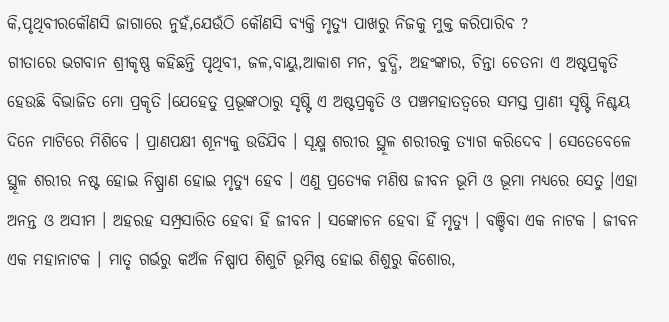କି,ପୃଥିବୀରକୌଣସି ଜାଗାରେ ନୁହଁ,ଯେଉଁଠି କୌଣସି ବ୍ଯକ୍ତି ମୃତ୍ୟୁ ପାଖରୁ ନିଜକୁ ମୁକ୍ତ କରିପାରିବ ?
ଗୀତାରେ ଭଗବାନ ଶ୍ରୀକୃଷ୍ଣ କହିଛନ୍ତି ପୃଥିବୀ, ଜଳ,ବାୟୁ,ଆକାଶ ମନ, ବୁଦ୍ଧି, ଅହଂଙ୍କାର, ଚିନ୍ତା ଚେତନା ଏ ଅଷ୍ଟପ୍ରକୃତି ହେଉଛି ବିଭାଜିତ ମୋ ପ୍ରକୄତି ।ଯେହେତୁ ପ୍ରଭୂଙ୍କଠାରୁ ସୃଷ୍ଟି ଏ ଅଷ୍ଟପ୍ରକୃତି ଓ ପଞ୍ଚମହାତତ୍ବରେ ସମସ୍ତ ପ୍ରାଣୀ ସୃଷ୍ଟି ନିଶ୍ଚୟ ଦିନେ ମାଟିରେ ମିଶିବେ । ପ୍ରାଣପକ୍ଷୀ ଶୂନ୍ଯକୁ ଉଡିଯିବ । ସୂକ୍ଷ୍ମ ଶରୀର ସ୍ଥୂଳ ଶରୀରକୁ ତ୍ଯାଗ କରିଦେବ । ସେତେବେଳେ ସ୍ଥୂଳ ଶରୀର ନଷ୍ଟ ହୋଇ ନିଷ୍ପ୍ରାଣ ହୋଇ ମୃତ୍ୟୁ ହେବ । ଏଣୁ ପ୍ରତ୍ୟେକ ମଣିଷ ଜୀବନ ଭୂମି ଓ ଭୂମା ମଧ୍ଯରେ ସେତୁ ।ଏହା ଅନନ୍ତ ଓ ଅସୀମ । ଅହରହ ସମ୍ପ୍ରସାରିତ ହେବା ହିଁ ଜୀବନ । ସଙ୍କୋଚନ ହେବା ହିଁ ମୃତ୍ଯୁ । ବଞ୍ଚିବା ଏକ ନାଟକ । ଜୀବନ ଏକ ମହାନାଟକ । ମାତୃ ଗର୍ଭରୁ କଅଁଳ ନିଷ୍ପାପ ଶିଶୁଟି ଭୂମିଷ୍ଠ ହୋଇ ଶିଶୁରୁ କିଶୋର,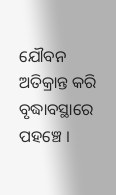ଯୌବନ ଅତିକ୍ରାନ୍ତ କରି ବୃଦ୍ଧାବସ୍ଥାରେ ପହଞ୍ଚେ ।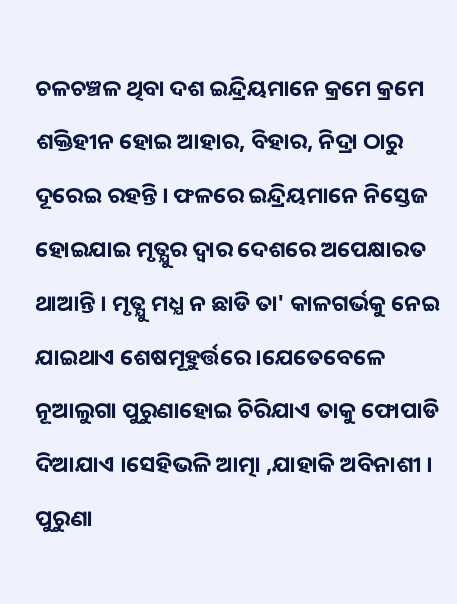ଚଳଚଞ୍ଚଳ ଥିବା ଦଶ ଇନ୍ଦ୍ରିୟମାନେ କ୍ରମେ କ୍ରମେ ଶକ୍ତିହୀନ ହୋଇ ଆହାର, ବିହାର, ନିଦ୍ରା ଠାରୁ ଦୂରେଇ ରହନ୍ତି । ଫଳରେ ଇନ୍ଦ୍ରିୟମାନେ ନିସ୍ତେଜ ହୋଇଯାଇ ମୃତ୍ଯୁର ଦ୍ବାର ଦେଶରେ ଅପେକ୍ଷାରତ ଥାଆନ୍ତି । ମୃତ୍ଯୁ ମଧ୍ଯ ନ ଛାଡି ତା' କାଳଗର୍ଭକୁ ନେଇ ଯାଇଥାଏ ଶେଷମୂହୁର୍ତ୍ତରେ ।ଯେତେବେଳେ ନୂଆଲୁଗା ପୁରୁଣାହୋଇ ଚିରିଯାଏ ତାକୁ ଫୋପାଡି ଦିଆଯାଏ ।ସେହିଭଳି ଆତ୍ମା ,ଯାହାକି ଅବିନାଶୀ । ପୁରୁଣା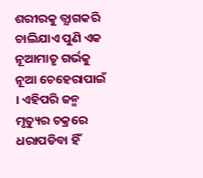ଶରୀରକୁ ତ୍ଯାଗକରି ଚାଲିଯାଏ ପୁଣି ଏକ ନୂଆମାତୃ ଗର୍ଭକୁ ନୂଆ ଚେହେରାପାଇଁ । ଏହିପରି ଜନ୍ମ ମୃତ୍ୟୁର ଚକ୍ରରେ ଧରାପଡିବା ହିଁ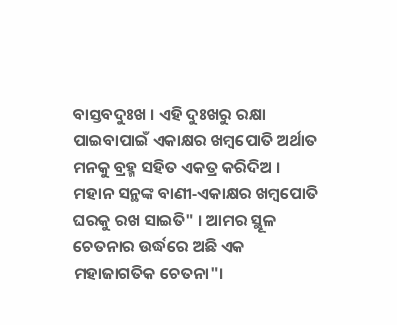ବାସ୍ତବଦୁଃଖ । ଏହି ଦୁଃଖରୁ ରକ୍ଷା ପାଇବାପାଇଁ ଏକାକ୍ଷର ଖମ୍ବପୋତି ଅର୍ଥାତ ମନକୁ ବ୍ରହ୍ମ ସହିତ ଏକତ୍ର କରିଦିଅ । ମହାନ ସନ୍ଥଙ୍କ ବାଣୀ‐ଏକାକ୍ଷର ଖମ୍ବପୋତି ଘରକୁ ରଖ ସାଇତି" । ଆମର ସ୍ଥୂଳ ଚେତନାର ଉର୍ଦ୍ଧରେ ଅଛି ଏକ ମହାଜାଗତିକ ଚେତନା"।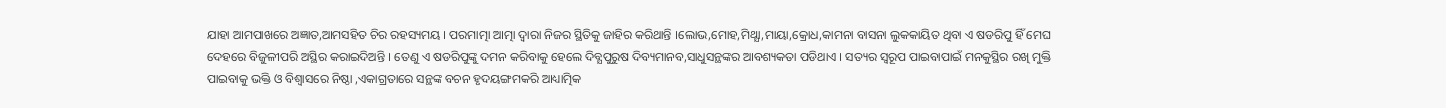ଯାହା ଆମପାଖରେ ଅଜ୍ଞାତ,ଆମସହିତ ଚିର ରହସ୍ୟମୟ । ପରମାତ୍ମା ଆତ୍ମା ଦ୍ବାରା ନିଜର ସ୍ଥିତିକୁ ଜାହିର କରିଥାନ୍ତି ।ଲୋଭ,ମୋହ,ମିଥ୍ଯା,ମାୟା,କ୍ରୋଧ,କାମନା ବାସନା ଲୁକକାୟିତ ଥିବା ଏ ଷଡରିପୁ ହିଁ ମେଘ ଦେହରେ ବିଜୁଳୀପରି ଅସ୍ଥିର କରାଇଦିଅନ୍ତି । ତେଣୁ ଏ ଷଡରିପୁଙ୍କୁ ଦମନ କରିବାକୁ ହେଲେ ଦିବ୍ଯପୁରୁଷ ଦିବ୍ୟମାନବ,ସାଧୁସନ୍ଥଙ୍କର ଆବଶ୍ୟକତା ପଡିଥାଏ । ସତ୍ୟର ସ୍ବରୂପ ପାଇବାପାଇଁ ମନକୁସ୍ଥିର ରଖି ମୁକ୍ତି ପାଇବାକୁ ଭକ୍ତି ଓ ବିଶ୍ବାସରେ ନିଷ୍ଠା ,ଏକାଗ୍ରତାରେ ସନ୍ଥଙ୍କ ବଚନ ହୃଦୟଙ୍ଗମକରି ଆଧ୍ୟାତ୍ମିକ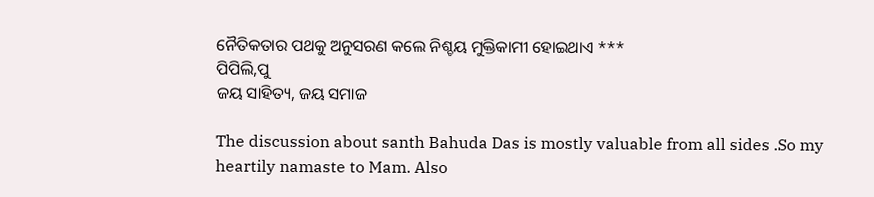ନୈତିକତାର ପଥକୁ ଅନୁସରଣ କଲେ ନିଶ୍ଚୟ ମୁକ୍ତିକାମୀ ହୋଇଥାଏ ***
ପିପିଲି,ପୁ
ଜୟ ସାହିତ୍ୟ, ଜୟ ସମାଜ

The discussion about santh Bahuda Das is mostly valuable from all sides .So my heartily namaste to Mam. Also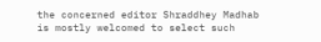the concerned editor Shraddhey Madhab is mostly welcomed to select such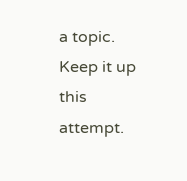a topic. Keep it up this attempt.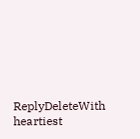ReplyDeleteWith heartiest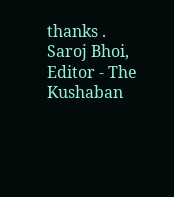thanks .
Saroj Bhoi, Editor - The Kushaban